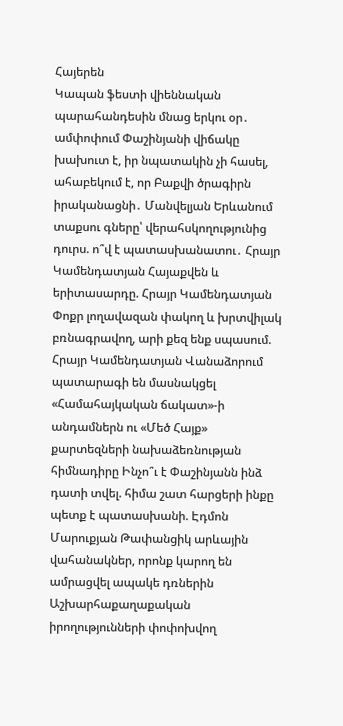Հայերեն
Կապան ֆեստի վիեննական պարահանդեսին մնաց երկու օր․ ամփոփում Փաշինյանի վիճակը խախուտ է, իր նպատակին չի հասել, ահաբեկում է, որ Բաքվի ծրագիրն իրականացնի․ Մանվելյան Երևանում տաքսու գները՝ վերահսկողությունից դուրս. ո՞վ է պատասխանատու․ Հրայր Կամենդատյան Հայաքվեն և երիտասարդը. Հրայր Կամենդատյան Փոքր լողավազան փակող և խրտվիլակ բռնագրավող, արի քեզ ենք սպասում. Հրայր Կամենդատյան Վանաձորում պատարագի են մասնակցել «Համահայկական ճակատ»-ի անդամներն ու «Մեծ Հայք» քարտեզների նախաձեռնության հիմնադիրը Ինչո՞ւ է Փաշինյանն ինձ դատի տվել. հիմա շատ հարցերի ինքը պետք է պատասխանի. Էդմոն Մարուքյան Թափանցիկ արևային վահանակներ, որոնք կարող են ամրացվել ապակե դռներին Աշխարհաքաղաքական իրողությունների փոփոխվող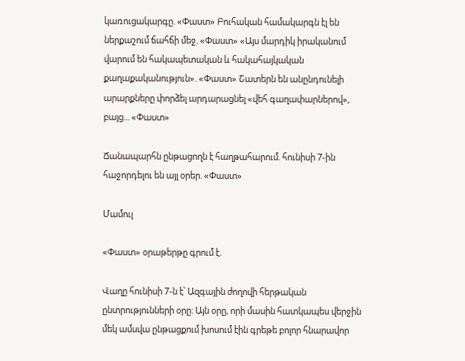կառուցակարգը. «Փաստ» Բուհական համակարգն էլ են ներքաշում ճահճի մեջ. «Փաստ» «Այս մարդիկ իրականում վարում են հակապետական և հակահայկական քաղաքականություն». «Փաստ» Շատերն են անընդունելի արարքները փորձել արդարացնել «վեհ գաղափարներով», բայց... «Փաստ»

Ճանապարհն ընթացողն է հաղթահարում. հունիսի 7-ին հաջորդելու են այլ օրեր. «Փաստ»

Մամուլ

«Փաստ» օրաթերթը գրում է.

Վաղը հունիսի 7-ն է՝ Ազգային ժողովի հերթական ընտրությունների օրը: Այն օրը, որի մասին հատկապես վերջին մեկ ամսվա ընթացքում խոսում էին գրեթե բոլոր հնարավոր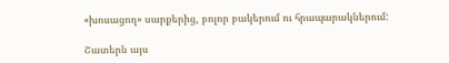«խոսացող» սարքերից, բոլոր բակերում ու հրապարակներում:

Շատերն այս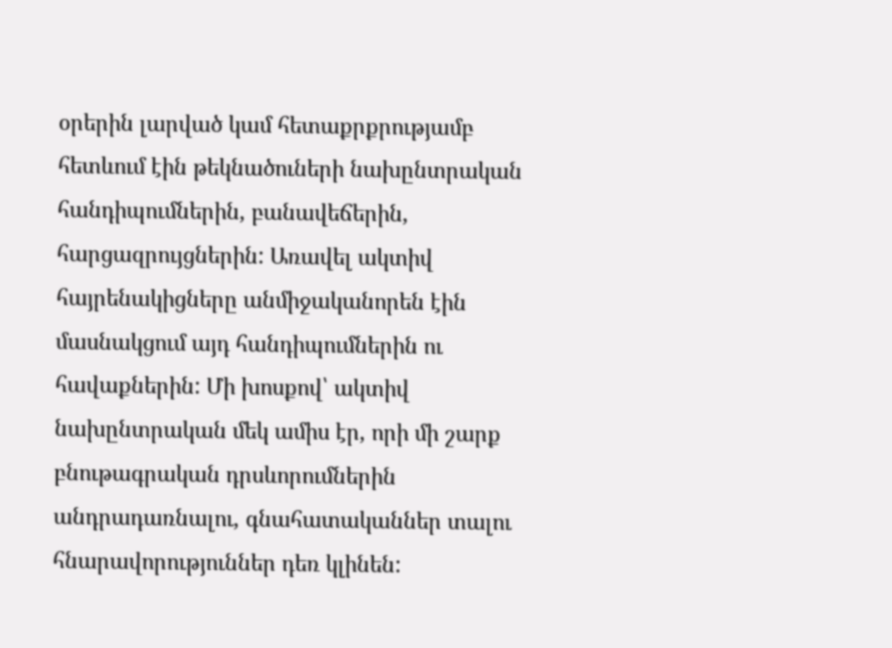օրերին լարված կամ հետաքրքրությամբ հետևում էին թեկնածուների նախընտրական հանդիպումներին, բանավեճերին, հարցազրույցներին: Առավել ակտիվ հայրենակիցները անմիջականորեն էին մասնակցում այդ հանդիպումներին ու հավաքներին: Մի խոսքով՝ ակտիվ նախընտրական մեկ ամիս էր, որի մի շարք բնութագրական դրսևորումներին անդրադառնալու, գնահատականներ տալու հնարավորություններ դեռ կլինեն: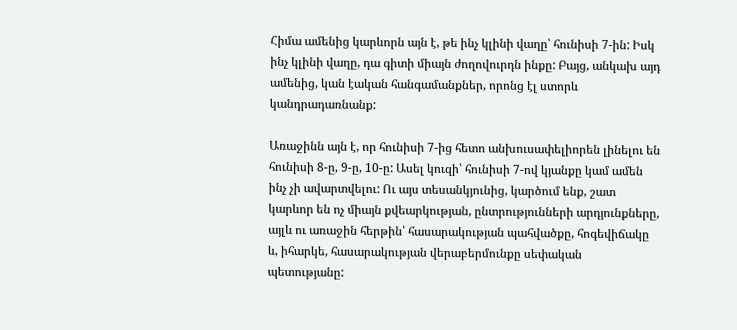Հիմա ամենից կարևորն այն է, թե ինչ կլինի վաղը՝ հունիսի 7-ին: Իսկ ինչ կլինի վաղը, դա գիտի միայն ժողովուրդն ինքը: Բայց, անկախ այդ ամենից, կան էական հանգամանքներ, որոնց էլ ստորև կանդրադառնանք:

Առաջինն այն է, որ հունիսի 7-ից հետո անխուսափելիորեն լինելու են հունիսի 8-ը, 9-ը, 10-ը: Ասել կուզի՝ հունիսի 7-ով կյանքը կամ ամեն ինչ չի ավարտվելու: Ու այս տեսանկյունից, կարծում ենք, շատ կարևոր են ոչ միայն քվեարկության, ընտրությունների արդյունքները, այլև ու առաջին հերթին՝ հասարակության պահվածքը, հոգեվիճակը և, իհարկե, հասարակության վերաբերմունքը սեփական պետությանը: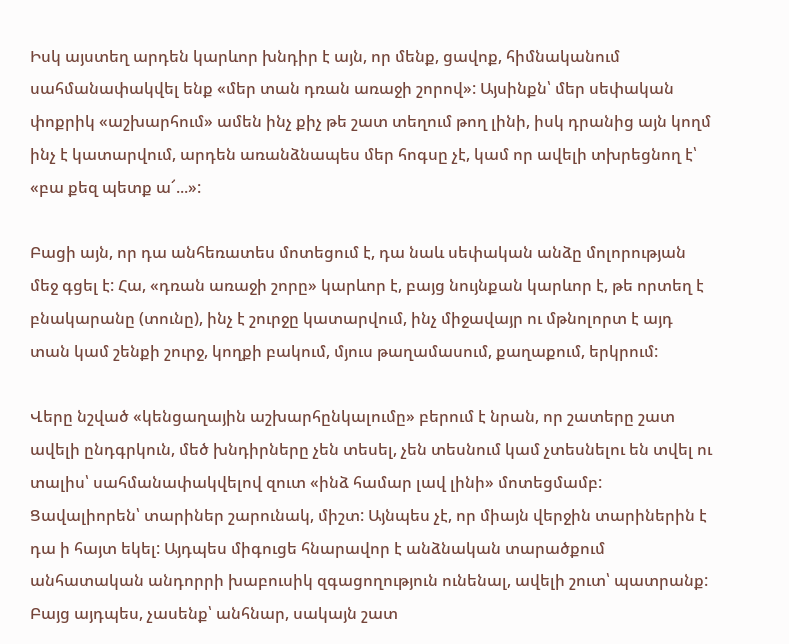Իսկ այստեղ արդեն կարևոր խնդիր է այն, որ մենք, ցավոք, հիմնականում սահմանափակվել ենք «մեր տան դռան առաջի շորով»: Այսինքն՝ մեր սեփական փոքրիկ «աշխարհում» ամեն ինչ քիչ թե շատ տեղում թող լինի, իսկ դրանից այն կողմ ինչ է կատարվում, արդեն առանձնապես մեր հոգսը չէ, կամ որ ավելի տխրեցնող է՝ «բա քեզ պետք ա՜...»:

Բացի այն, որ դա անհեռատես մոտեցում է, դա նաև սեփական անձը մոլորության մեջ գցել է: Հա, «դռան առաջի շորը» կարևոր է, բայց նույնքան կարևոր է, թե որտեղ է բնակարանը (տունը), ինչ է շուրջը կատարվում, ինչ միջավայր ու մթնոլորտ է այդ տան կամ շենքի շուրջ, կողքի բակում, մյուս թաղամասում, քաղաքում, երկրում:

Վերը նշված «կենցաղային աշխարհընկալումը» բերում է նրան, որ շատերը շատ ավելի ընդգրկուն, մեծ խնդիրները չեն տեսել, չեն տեսնում կամ չտեսնելու են տվել ու տալիս՝ սահմանափակվելով զուտ «ինձ համար լավ լինի» մոտեցմամբ: Ցավալիորեն՝ տարիներ շարունակ, միշտ: Այնպես չէ, որ միայն վերջին տարիներին է դա ի հայտ եկել: Այդպես միգուցե հնարավոր է անձնական տարածքում անհատական անդորրի խաբուսիկ զգացողություն ունենալ, ավելի շուտ՝ պատրանք: Բայց այդպես, չասենք՝ անհնար, սակայն շատ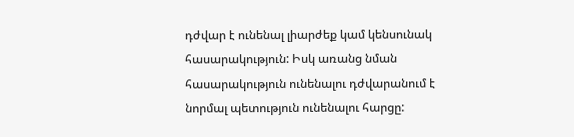դժվար է ունենալ լիարժեք կամ կենսունակ հասարակություն: Իսկ առանց նման հասարակություն ունենալու դժվարանում է նորմալ պետություն ունենալու հարցը: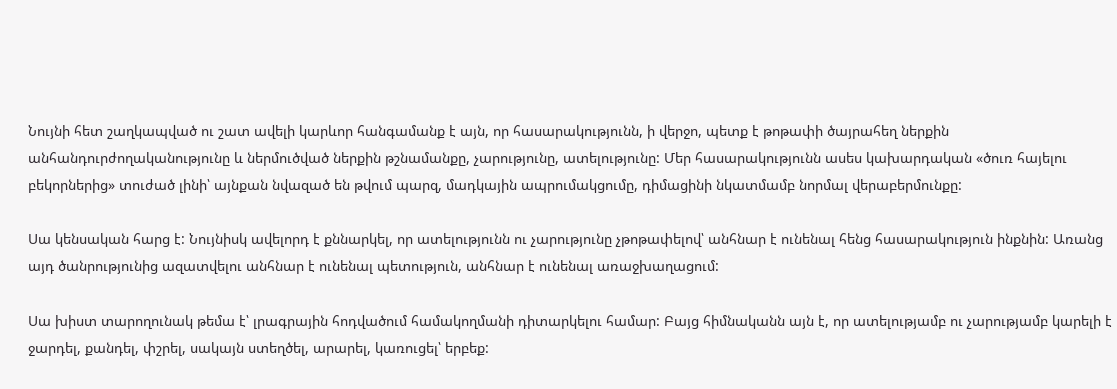Նույնի հետ շաղկապված ու շատ ավելի կարևոր հանգամանք է այն, որ հասարակությունն, ի վերջո, պետք է թոթափի ծայրահեղ ներքին անհանդուրժողականությունը և ներմուծված ներքին թշնամանքը, չարությունը, ատելությունը: Մեր հասարակությունն ասես կախարդական «ծուռ հայելու բեկորներից» տուժած լինի՝ այնքան նվազած են թվում պարզ, մադկային ապրումակցումը, դիմացինի նկատմամբ նորմալ վերաբերմունքը:

Սա կենսական հարց է: Նույնիսկ ավելորդ է քննարկել, որ ատելությունն ու չարությունը չթոթափելով՝ անհնար է ունենալ հենց հասարակություն ինքնին: Առանց այդ ծանրությունից ազատվելու անհնար է ունենալ պետություն, անհնար է ունենալ առաջխաղացում:

Սա խիստ տարողունակ թեմա է՝ լրագրային հոդվածում համակողմանի դիտարկելու համար: Բայց հիմնականն այն է, որ ատելությամբ ու չարությամբ կարելի է ջարդել, քանդել, փշրել, սակայն ստեղծել, արարել, կառուցել՝ երբեք: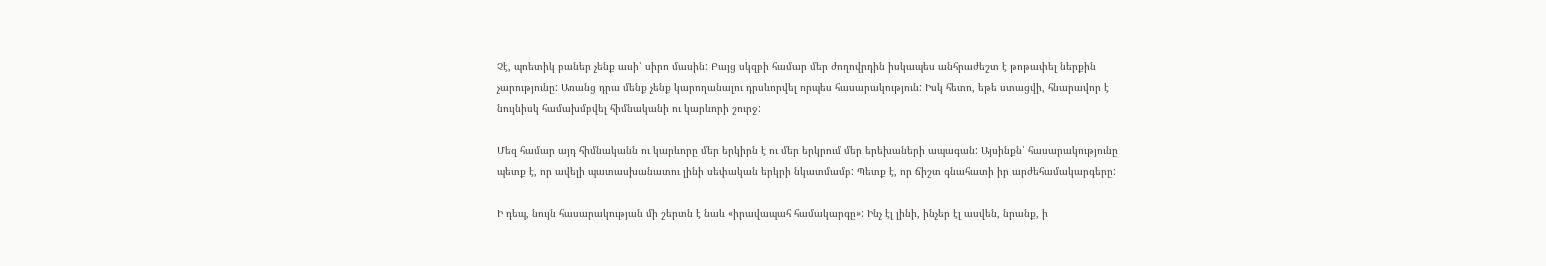Չէ, պոետիկ բաներ չենք ասի՝ սիրո մասին: Բայց սկզբի համար մեր ժողովրդին իսկապես անհրաժեշտ է թոթափել ներքին չարությունը: Առանց դրա մենք չենք կարողանալու դրսևորվել որպես հասարակություն: Իսկ հետո, եթե ստացվի, հնարավոր է նույնիսկ համախմբվել հիմնականի ու կարևորի շուրջ:

Մեզ համար այդ հիմնականն ու կարևորը մեր երկիրն է ու մեր երկրում մեր երեխաների ապագան: Այսինքն՝ հասարակությունը պետք է, որ ավելի պատասխանատու լինի սեփական երկրի նկատմամբ: Պետք է, որ ճիշտ գնահատի իր արժեհամակարգերը:

Ի դեպ, նույն հասարակության մի շերտն է նաև «իրավապահ համակարգը»: Ինչ էլ լինի, ինչեր էլ ասվեն, նրանք, ի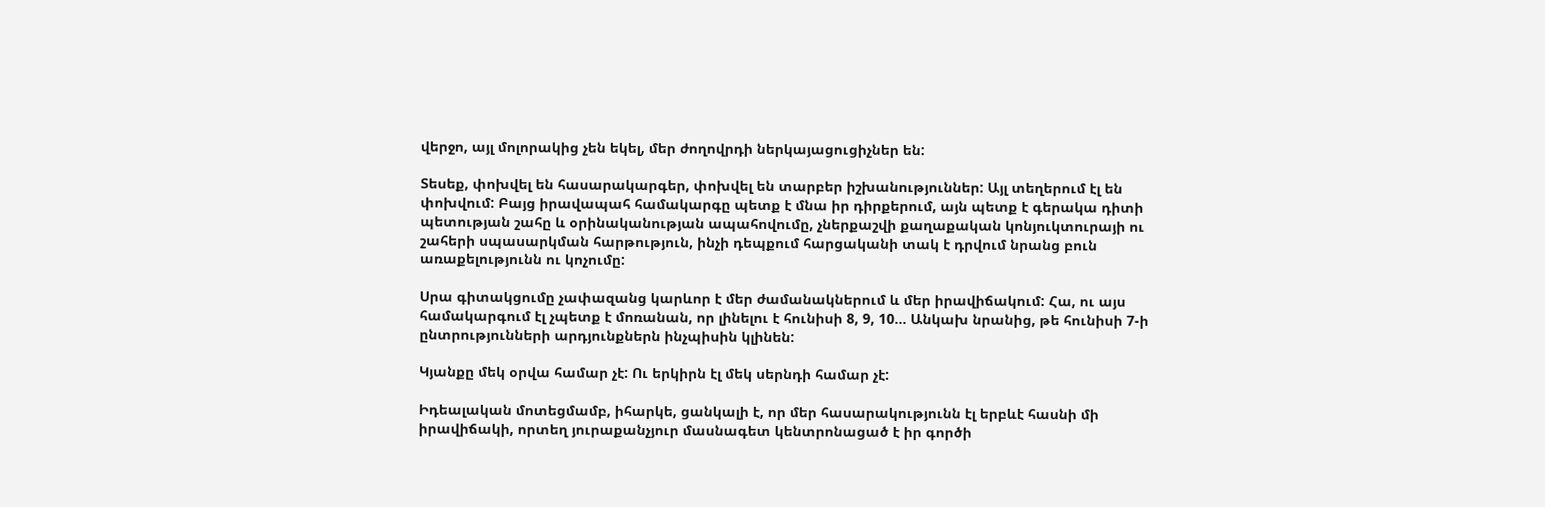վերջո, այլ մոլորակից չեն եկել, մեր ժողովրդի ներկայացուցիչներ են:

Տեսեք, փոխվել են հասարակարգեր, փոխվել են տարբեր իշխանություններ: Այլ տեղերում էլ են փոխվում: Բայց իրավապահ համակարգը պետք է մնա իր դիրքերում, այն պետք է գերակա դիտի պետության շահը և օրինականության ապահովումը, չներքաշվի քաղաքական կոնյուկտուրայի ու շահերի սպասարկման հարթություն, ինչի դեպքում հարցականի տակ է դրվում նրանց բուն առաքելությունն ու կոչումը:

Սրա գիտակցումը չափազանց կարևոր է մեր ժամանակներում և մեր իրավիճակում: Հա, ու այս համակարգում էլ չպետք է մոռանան, որ լինելու է հունիսի 8, 9, 10... Անկախ նրանից, թե հունիսի 7-ի ընտրությունների արդյունքներն ինչպիսին կլինեն:

Կյանքը մեկ օրվա համար չէ: Ու երկիրն էլ մեկ սերնդի համար չէ:

Իդեալական մոտեցմամբ, իհարկե, ցանկալի է, որ մեր հասարակությունն էլ երբևէ հասնի մի իրավիճակի, որտեղ յուրաքանչյուր մասնագետ կենտրոնացած է իր գործի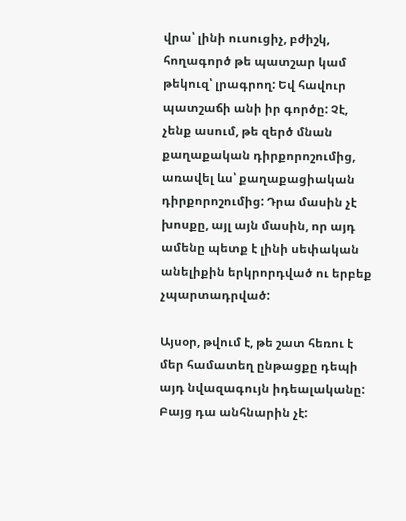վրա՝ լինի ուսուցիչ, բժիշկ, հողագործ թե պատշար կամ թեկուզ՝ լրագրող: Եվ հավուր պատշաճի անի իր գործը: Չէ, չենք ասում, թե զերծ մնան քաղաքական դիրքորոշումից, առավել ևս՝ քաղաքացիական դիրքորոշումից: Դրա մասին չէ խոսքը, այլ այն մասին, որ այդ ամենը պետք է լինի սեփական անելիքին երկրորդված ու երբեք չպարտադրված:

Այսօր, թվում է, թե շատ հեռու է մեր համատեղ ընթացքը դեպի այդ նվազագույն իդեալականը: Բայց դա անհնարին չէ: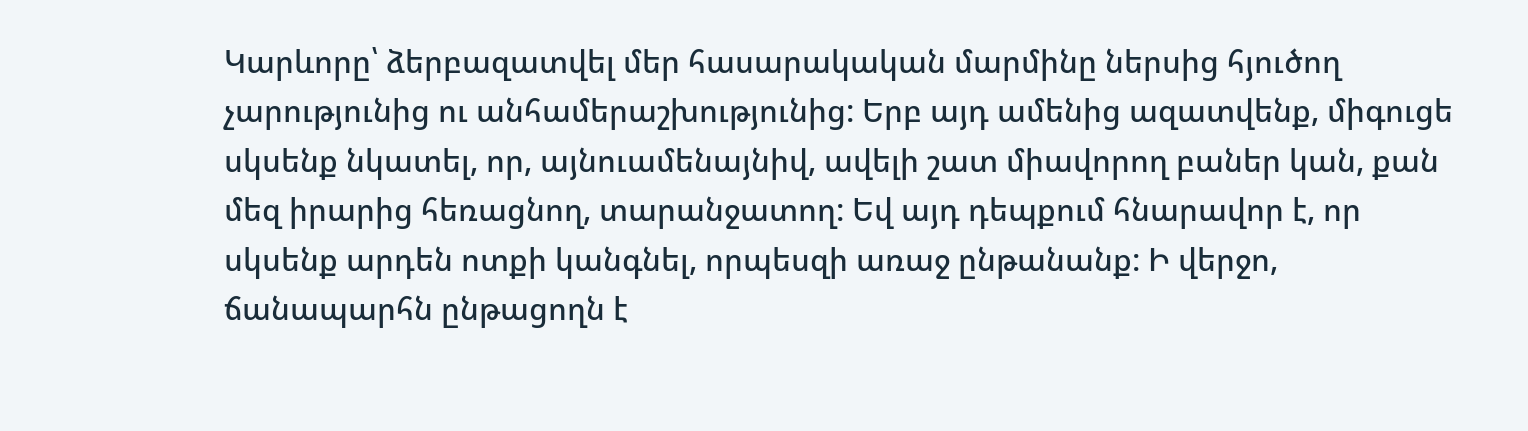Կարևորը՝ ձերբազատվել մեր հասարակական մարմինը ներսից հյուծող չարությունից ու անհամերաշխությունից: Երբ այդ ամենից ազատվենք, միգուցե սկսենք նկատել, որ, այնուամենայնիվ, ավելի շատ միավորող բաներ կան, քան մեզ իրարից հեռացնող, տարանջատող: Եվ այդ դեպքում հնարավոր է, որ սկսենք արդեն ոտքի կանգնել, որպեսզի առաջ ընթանանք: Ի վերջո, ճանապարհն ընթացողն է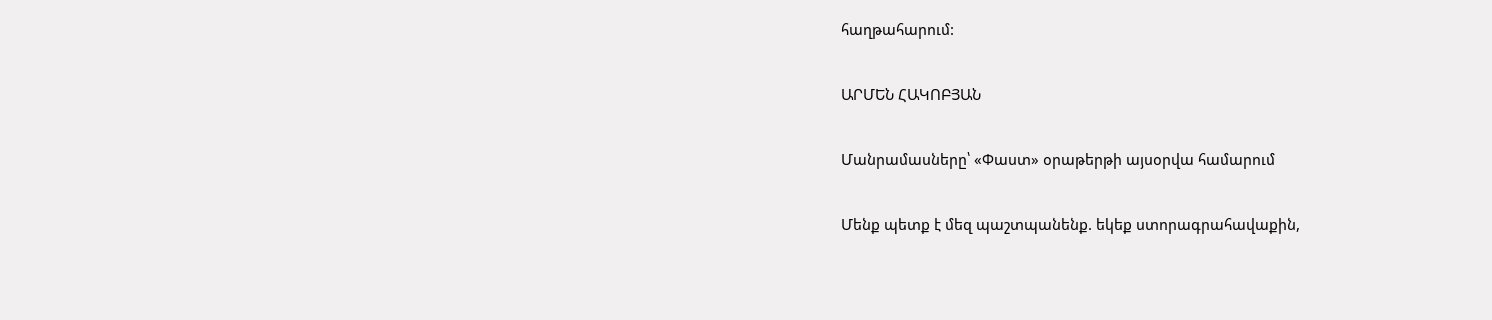հաղթահարում:

ԱՐՄԵՆ ՀԱԿՈԲՅԱՆ

Մանրամասները՝ «Փաստ» օրաթերթի այսօրվա համարում

Մենք պետք է մեզ պաշտպանենք. եկեք ստորագրահավաքին,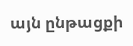այն ընթացքի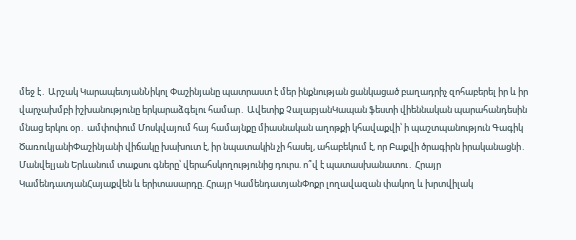մեջ է․ Արշակ ԿարապետյանՆիկոլ Փաշինյանը պատրաստ է մեր ինքնության ցանկացած բաղադրիչ զոհաբերել իր և իր վարչախմբի իշխանությունը երկարաձգելու համար․ Ավետիք ՉալաբյանԿապան ֆեստի վիեննական պարահանդեսին մնաց երկու օր․ ամփոփում Մոսկվայում հայ համայնքը միասնական աղոթքի կհավաքվի՝ ի պաշտպանություն Գագիկ ԾառուկյանիՓաշինյանի վիճակը խախուտ է, իր նպատակին չի հասել, ահաբեկում է, որ Բաքվի ծրագիրն իրականացնի․ Մանվելյան Երևանում տաքսու գները՝ վերահսկողությունից դուրս. ո՞վ է պատասխանատու․ Հրայր ԿամենդատյանՀայաքվեն և երիտասարդը. Հրայր ԿամենդատյանՓոքր լողավազան փակող և խրտվիլակ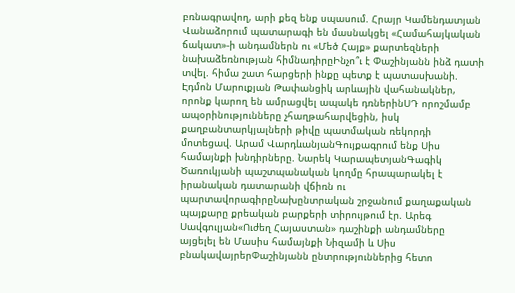բռնագրավող, արի քեզ ենք սպասում. Հրայր Կամենդատյան Վանաձորում պատարագի են մասնակցել «Համահայկական ճակատ»-ի անդամներն ու «Մեծ Հայք» քարտեզների նախաձեռնության հիմնադիրըԻնչո՞ւ է Փաշինյանն ինձ դատի տվել. հիմա շատ հարցերի ինքը պետք է պատասխանի. Էդմոն Մարուքյան Թափանցիկ արևային վահանակներ, որոնք կարող են ամրացվել ապակե դռներինՍԴ որոշմամբ ապօրինությունները չհաղթահարվեցին, իսկ քաղբանտարկյալների թիվը պատմական ռեկորդի մոտեցավ. Արամ ՎարդևանյանԳույքագրում ենք Սիս համայնքի խնդիրները. Նարեկ ԿարապետյանԳագիկ Ծառուկյանի պաշտպանական կողմը հրապարակել է իրանական դատարանի վճիռն ու պարտավորագիրըՆախընտրական շրջանում քաղաքական պայքարը քրեական բարքերի տիրույթում էր. Արեգ Սավգուլյան«Ուժեղ Հայաստան» դաշինքի անդամները այցելել են Մասիս համայնքի Նիզամի և Սիս բնակավայրերՓաշինյանն ընտրություններից հետո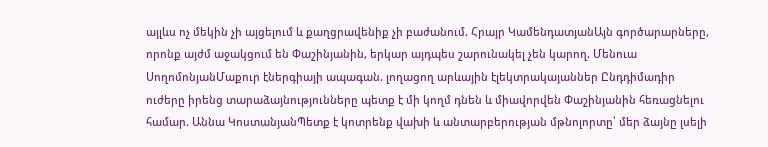այլևս ոչ մեկին չի այցելում և քաղցրավենիք չի բաժանում. Հրայր ԿամենդատյանԱյն գործարարները, որոնք այժմ աջակցում են Փաշինյանին, երկար այդպես շարունակել չեն կարող. Մենուա ՍողոմոնյանՄաքուր էներգիայի ապագան. լողացող արևային էլեկտրակայաններ Ընդդիմադիր ուժերը իրենց տարաձայնությունները պետք է մի կողմ դնեն և միավորվեն Փաշինյանին հեռացնելու համար. Աննա ԿոստանյանՊետք է կոտրենք վախի և անտարբերության մթնոլորտը՝ մեր ձայնը լսելի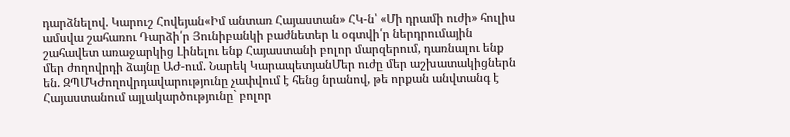դարձնելով. Կարուշ Հովեյան«Իմ անտառ Հայաստան» ՀԿ-ն՝ «Մի դրամի ուժի» հուլիս ամսվա շահառու Դարձի՛ր Յունիբանկի բաժնետեր և օգտվի՛ր ներդրումային շահավետ առաջարկից Լինելու ենք Հայաստանի բոլոր մարզերում, դառնալու ենք մեր ժողովրդի ձայնը ԱԺ-ում. Նարեկ ԿարապետյանՄեր ուժը մեր աշխատակիցներն են. ԶՊՄԿԺողովրդավարությունը չափվում է հենց նրանով, թե որքան անվտանգ է Հայաստանում այլակարծությունը` բոլոր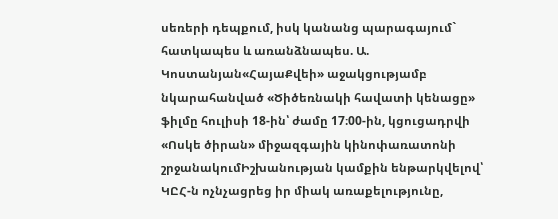սեռերի դեպքում, իսկ կանանց պարագայում` հատկապես և առանձնապես. Ա. Կոստանյան«ՀայաՔվեի» աջակցությամբ նկարահանված «Ծիծեռնակի հավատի կենացը» ֆիլմը հուլիսի 18-ին՝ ժամը 17։00-ին, կցուցադրվի «Ոսկե ծիրան» միջազգային կինոփառատոնի շրջանակումԻշխանության կամքին ենթարկվելով՝ ԿԸՀ-ն ոչնչացրեց իր միակ առաքելությունը,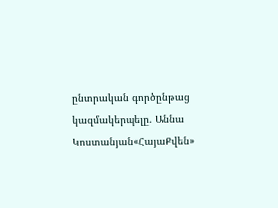ընտրական գործընթաց կազմակերպելը. Աննա Կոստանյան«ՀայաՔվեն»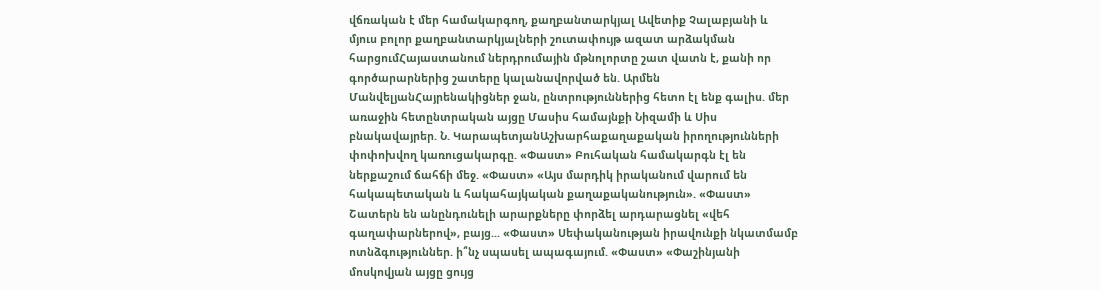վճռական է մեր համակարգող, քաղբանտարկյալ Ավետիք Չալաբյանի և մյուս բոլոր քաղբանտարկյալների շուտափույթ ազատ արձակման հարցումՀայաստանում ներդրումային մթնոլորտը շատ վատն է, քանի որ գործարարներից շատերը կալանավորված են. Արմեն ՄանվելյանՀայրենակիցներ ջան, ընտրություններից հետո էլ ենք գալիս. մեր առաջին հետընտրական այցը Մասիս համայնքի Նիզամի և Սիս բնակավայրեր. Ն. ԿարապետյանԱշխարհաքաղաքական իրողությունների փոփոխվող կառուցակարգը. «Փաստ» Բուհական համակարգն էլ են ներքաշում ճահճի մեջ. «Փաստ» «Այս մարդիկ իրականում վարում են հակապետական և հակահայկական քաղաքականություն». «Փաստ» Շատերն են անընդունելի արարքները փորձել արդարացնել «վեհ գաղափարներով», բայց... «Փաստ» Սեփականության իրավունքի նկատմամբ ոտնձգություններ. ի՞նչ սպասել ապագայում. «Փաստ» «Փաշինյանի մոսկովյան այցը ցույց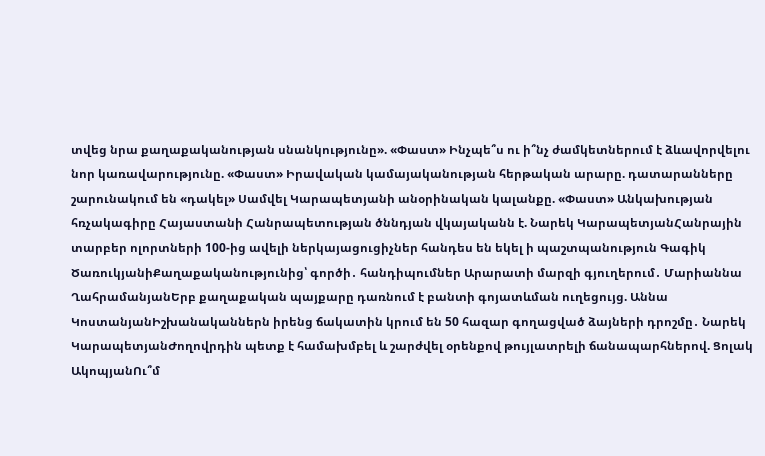տվեց նրա քաղաքականության սնանկությունը». «Փաստ» Ինչպե՞ս ու ի՞նչ ժամկետներում է ձևավորվելու նոր կառավարությունը. «Փաստ» Իրավական կամայականության հերթական արարը. դատարանները շարունակում են «դակել» Սամվել Կարապետյանի անօրինական կալանքը. «Փաստ» Անկախության հռչակագիրը Հայաստանի Հանրապետության ծննդյան վկայականն է. Նարեկ ԿարապետյանՀանրային տարբեր ոլորտների 100-ից ավելի ներկայացուցիչներ հանդես են եկել ի պաշտպանություն Գագիկ ԾառուկյանիՔաղաքականությունից՝ գործի․ հանդիպումներ Արարատի մարզի գյուղերում․ Մարիաննա ՂահրամանյանԵրբ քաղաքական պայքարը դառնում է բանտի գոյատևման ուղեցույց. Աննա ԿոստանյանԻշխանականներն իրենց ճակատին կրում են 50 հազար գողացված ձայների դրոշմը․ Նարեկ ԿարապետյանԺողովրդին պետք է համախմբել և շարժվել օրենքով թույլատրելի ճանապարհներով. Ցոլակ ԱկոպյանՈւ՞մ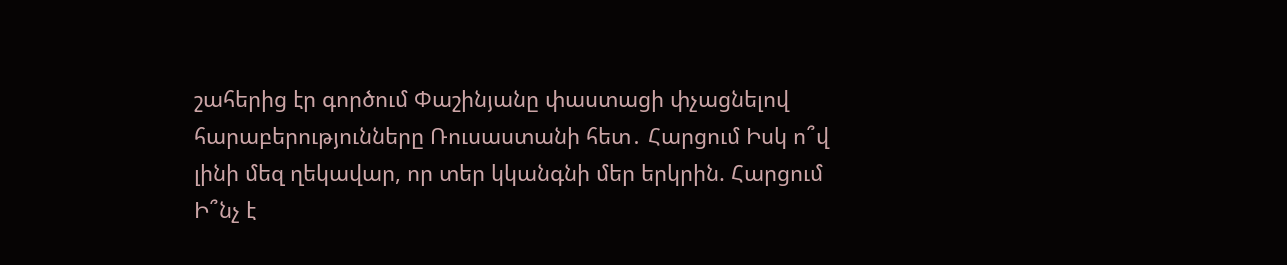շահերից էր գործում Փաշինյանը փաստացի փչացնելով հարաբերությունները Ռուսաստանի հետ․ Հարցում Իսկ ո՞վ լինի մեզ ղեկավար, որ տեր կկանգնի մեր երկրին. Հարցում Ի՞նչ է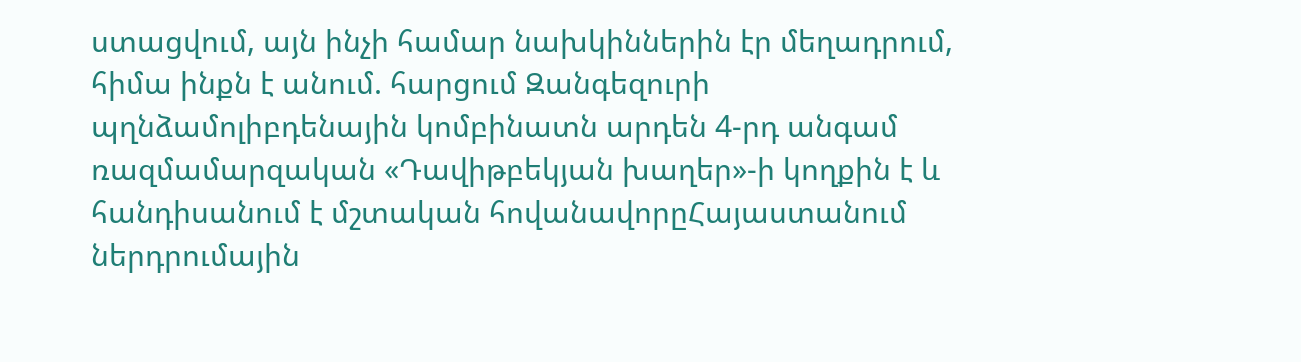ստացվում, այն ինչի համար նախկիններին էր մեղադրում, հիմա ինքն է անում. հարցում Զանգեզուրի պղնձամոլիբդենային կոմբինատն արդեն 4-րդ անգամ ռազմամարզական «Դավիթբեկյան խաղեր»-ի կողքին է և հանդիսանում է մշտական հովանավորըՀայաստանում ներդրումային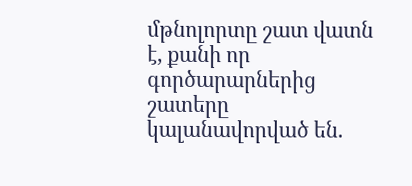մթնոլորտը շատ վատն է, քանի որ գործարարներից շատերը կալանավորված են.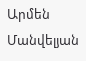Արմեն Մանվելյան